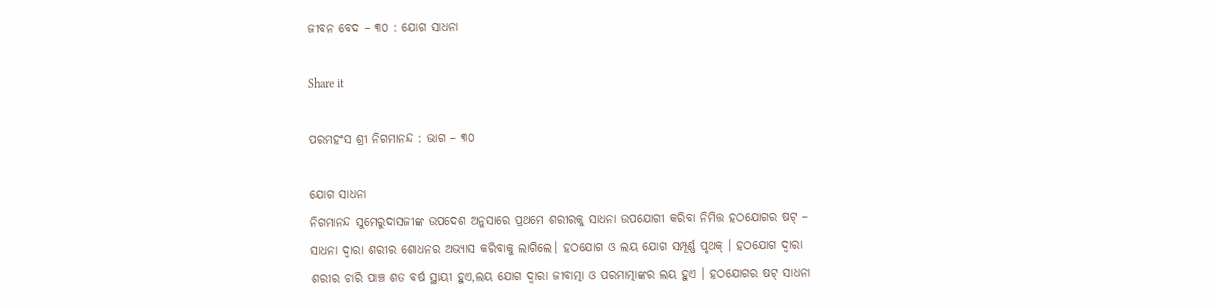ଜୀବନ ବେଦ – ୩୦ : ଯୋଗ ସାଧନା

Share it

ପରମହଂସ ଶ୍ରୀ ନିଗମାନନ୍ଦ : ଭାଗ – ୩୦

ଯୋଗ ସାଧନା
ନିଗମାନନ୍ଦ ସୁମେରୁଦାସଜୀଙ୍କ ଉପଦେଶ ଅନୁସାରେ ପ୍ରଥମେ ଶରୀରକୁ ସାଧନା ଉପଯୋଗୀ କରିବା ନିମିତ୍ତ ହଠଯୋଗର ଷଟ୍ – ସାଧନା ଦ୍ବାରା ଶରୀର ଶୋଧନର ଅଭ୍ୟାସ କରିବାକୁ ଲାଗିଲେ। ହଠଯୋଗ ଓ ଲୟ ଯୋଗ ସମ୍ପୂର୍ଣ୍ଣ ପୃଥକ୍ । ହଠଯୋଗ ଦ୍ଵାରା ଶରୀର ଚାରି ପାଞ୍ଚ ଶତ ବର୍ଷ ସ୍ଥାୟୀ ହୁଏ,ଲୟ ଯୋଗ ଦ୍ୱାରା ଜୀବାତ୍ମା ଓ ପରମାତ୍ମାଙ୍କର ଲୟ ହୁଏ । ହଠଯୋଗର ଷଟ୍ ସାଧନା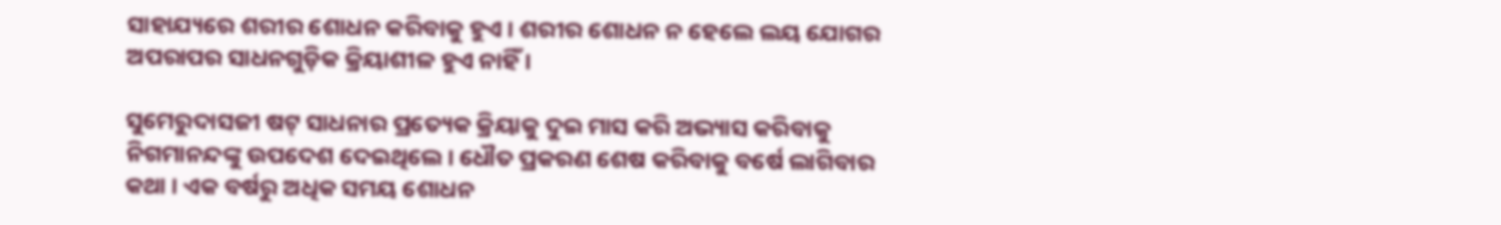ସାହାଯ୍ୟରେ ଶରୀର ଶୋଧନ କରିବାକୁ ହୁଏ । ଶରୀର ଶୋଧନ ନ ହେଲେ ଲୟ ଯୋଗର ଅପରାପର ସାଧନଗୁଡ଼ିକ କ୍ରିୟାଶୀଳ ହୁଏ ନାହିଁ ।

ସୁମେରୁଦାସଜୀ ଷଟ୍ ସାଧନାର ପ୍ରତ୍ୟେକ କ୍ରିୟାକୁ ଦୁଇ ମାସ କରି ଅଭ୍ୟାସ କରିବାକୁ ନିଗମାନନ୍ଦଙ୍କୁ ଉପଦେଶ ଦେଇଥିଲେ। ଧୌତ ପ୍ରକରଣ ଶେଷ କରିବାକୁ ବର୍ଷେ ଲାଗିବାର କଥା । ଏକ ବର୍ଷରୁ ଅଧିକ ସମୟ ଶୋଧନ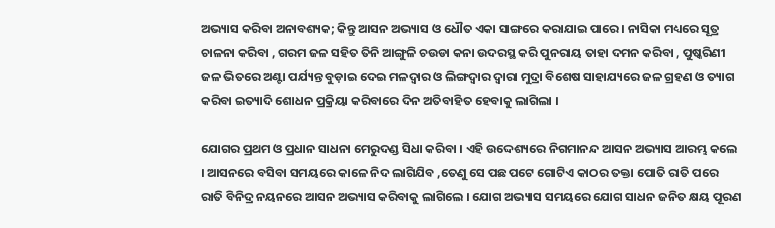ଅଭ୍ୟାସ କରିବା ଅନାବଶ୍ୟକ; କିନ୍ତୁ ଆସନ ଅଭ୍ୟାସ ଓ ଧୌତ ଏକା ସାଙ୍ଗରେ କରାଯାଇ ପାରେ । ନାସିକା ମଧ୍ୟରେ ସୂତ୍ର ଚାଳନା କରିବା , ଗରମ ଜଳ ସହିତ ତିନି ଆଙ୍ଗୁଳି ଚଉଡା କନା ଉଦରସ୍ଥ କରି ପୁନରାୟ ତାହା ଦମନ କରିବା , ପୁଷ୍କରିଣୀ ଜଳ ଭିତରେ ଅଣ୍ଟା ପର୍ଯ୍ୟନ୍ତ ବୁଡ଼ାଇ ଦେଇ ମଳଦ୍ଵାର ଓ ଲିଙ୍ଗଦ୍ବାର ଦ୍ଵାରା ମୁଦ୍ରା ବିଶେଷ ସାହାଯ୍ୟରେ ଜଳ ଗ୍ରହଣ ଓ ତ୍ୟାଗ କରିବା ଇତ୍ୟାଦି ଶୋଧନ ପ୍ରକ୍ରିୟା କରିବାରେ ଦିନ ଅତିବାହିତ ହେବାକୁ ଲାଗିଲା ।

ଯୋଗର ପ୍ରଥମ ଓ ପ୍ରଧାନ ସାଧନା ମେରୁଦଣ୍ଡ ସିଧା କରିବା । ଏହି ଉଦ୍ଦେଶ୍ୟରେ ନିଗମାନନ୍ଦ ଆସନ ଅଭ୍ୟାସ ଆରମ୍ଭ କଲେ । ଆସନରେ ବସିବା ସମୟରେ କାଳେ ନିଦ ଲାଗିଯିବ ,ତେଣୁ ସେ ପଛ ପଟେ ଗୋଟିଏ କାଠର ତକ୍ତା ପୋତି ରାତି ପରେ ରାତି ବିନିଦ୍ର ନୟନରେ ଆସନ ଅଭ୍ୟାସ କରିବାକୁ ଲାଗିଲେ । ଯୋଗ ଅଭ୍ୟାସ ସମୟରେ ଯୋଗ ସାଧନ ଜନିତ କ୍ଷୟ ପୂରଣ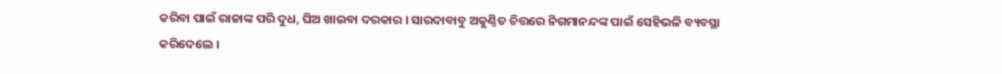କରିବା ପାଇଁ ରାଜାଙ୍କ ପରି ଦୁଧ, ଘିଅ ଖାଇବା ଦରକାର । ସାରଦାବାବୁ ଅକୁଣ୍ଠିତ ଚିତ୍ତରେ ନିଗମାନନ୍ଦଙ୍କ ପାଇଁ ସେହିଭଳି ବ୍ୟବସ୍ଥା କରିଦେଲେ ।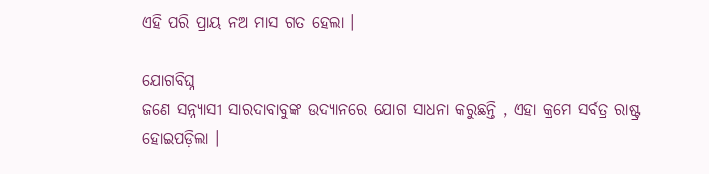ଏହି ପରି ପ୍ରାୟ ନଅ ମାସ ଗତ ହେଲା ।

ଯୋଗବିଘ୍ନ
ଜଣେ ସନ୍ନ୍ୟାସୀ ସାରଦାବାବୁଙ୍କ ଉଦ୍ୟାନରେ ଯୋଗ ସାଧନା କରୁଛନ୍ତି , ଏହା କ୍ରମେ ସର୍ବତ୍ର ରାଷ୍ଟ୍ର ହୋଇପଡ଼ିଲା ।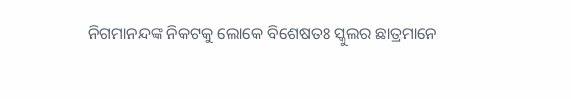ନିଗମାନନ୍ଦଙ୍କ ନିକଟକୁ ଲୋକେ ବିଶେଷତଃ ସ୍କୁଲର ଛାତ୍ରମାନେ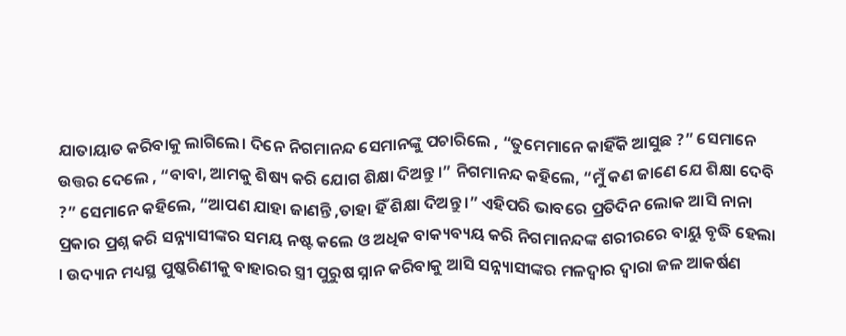ଯାତାୟାତ କରିବାକୁ ଲାଗିଲେ। ଦିନେ ନିଗମାନନ୍ଦ ସେମାନଙ୍କୁ ପଚାରିଲେ , “ତୁମେମାନେ କାହିଁକି ଆସୁଛ ?” ସେମାନେ ଉତ୍ତର ଦେଲେ , “ବାବା, ଆମକୁ ଶିଷ୍ୟ କରି ଯୋଗ ଶିକ୍ଷା ଦିଅନ୍ତୁ ।” ନିଗମାନନ୍ଦ କହିଲେ, “ମୁଁ କଣ ଜାଣେ ଯେ ଶିକ୍ଷା ଦେବି ?” ସେମାନେ କହିଲେ, “ଆପଣ ଯାହା ଜାଣନ୍ତି ,ତାହା ହିଁ ଶିକ୍ଷା ଦିଅନ୍ତୁ ।” ଏହିପରି ଭାବରେ ପ୍ରତିଦିନ ଲୋକ ଆସି ନାନା ପ୍ରକାର ପ୍ରଶ୍ନ କରି ସନ୍ନ୍ୟାସୀଙ୍କର ସମୟ ନଷ୍ଟ କଲେ ଓ ଅଧିକ ବାକ୍ୟବ୍ୟୟ କରି ନିଗମାନନ୍ଦଙ୍କ ଶରୀରରେ ବାୟୁ ବୃଦ୍ଧି ହେଲା । ଉଦ୍ୟାନ ମଧ୍ୟସ୍ଥ ପୁଷ୍କରିଣୀକୁ ବାହାରର ସ୍ତ୍ରୀ ପୁରୁଷ ସ୍ନାନ କରିବାକୁ ଆସି ସନ୍ନ୍ୟାସୀଙ୍କର ମଳଦ୍ଵାର ଦ୍ଵାରା ଜଳ ଆକର୍ଷଣ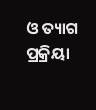ଓ ତ୍ୟାଗ ପ୍ରକ୍ରିୟା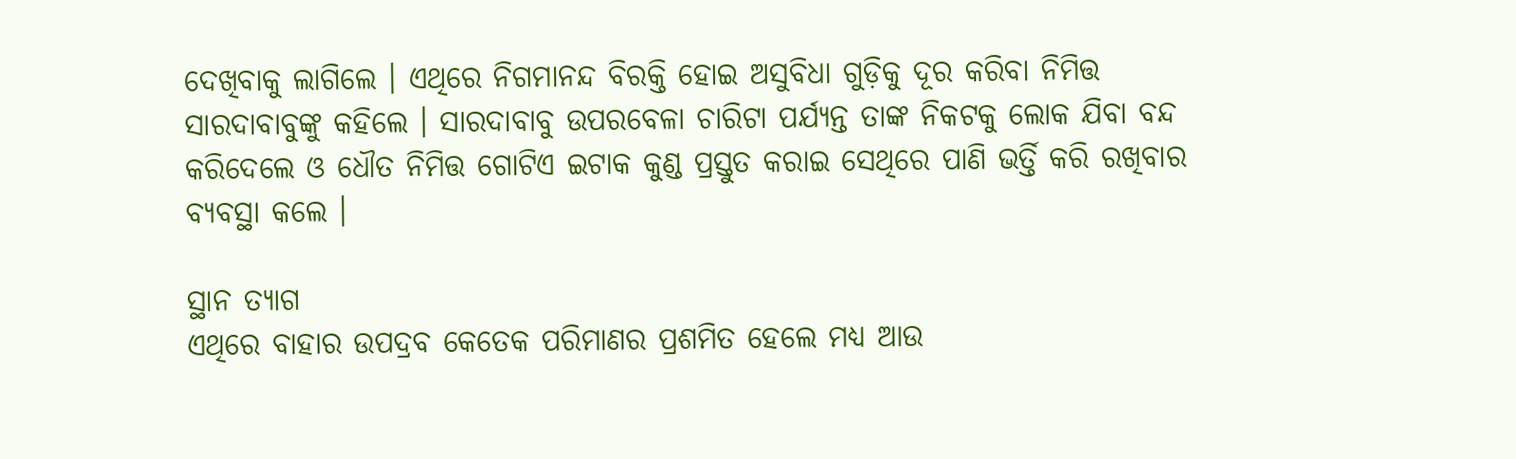ଦେଖିବାକୁ ଲାଗିଲେ । ଏଥିରେ ନିଗମାନନ୍ଦ ବିରକ୍ତି ହୋଇ ଅସୁବିଧା ଗୁଡ଼ିକୁ ଦୂର କରିବା ନିମିତ୍ତ ସାରଦାବାବୁଙ୍କୁ କହିଲେ । ସାରଦାବାବୁ ଉପରବେଳା ଚାରିଟା ପର୍ଯ୍ୟନ୍ତ ତାଙ୍କ ନିକଟକୁ ଲୋକ ଯିବା ବନ୍ଦ କରିଦେଲେ ଓ ଧୌତ ନିମିତ୍ତ ଗୋଟିଏ ଇଟାକ କୁଣ୍ଡ ପ୍ରସ୍ତୁତ କରାଇ ସେଥିରେ ପାଣି ଭର୍ତ୍ତି କରି ରଖିବାର ବ୍ୟବସ୍ଥା କଲେ ।

ସ୍ଥାନ ତ୍ୟାଗ
ଏଥିରେ ବାହାର ଉପଦ୍ରବ କେତେକ ପରିମାଣର ପ୍ରଶମିତ ହେଲେ ମଧ୍ୟ ଆଉ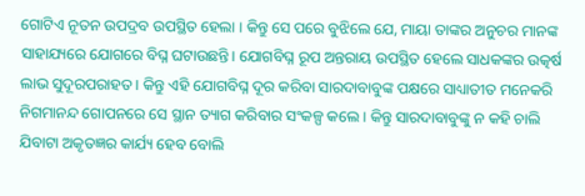ଗୋଟିଏ ନୂତନ ଉପଦ୍ରବ ଉପସ୍ଥିତ ହେଲା । କିନ୍ତୁ ସେ ପରେ ବୁଝିଲେ ଯେ, ମାୟା ତାଙ୍କର ଅନୁଚର ମାନଙ୍କ ସାହାଯ୍ୟରେ ଯୋଗରେ ବିଘ୍ନ ଘଟାଉଛନ୍ତି। ଯୋଗବିଘ୍ନ ରୂପ ଅନ୍ତରାୟ ଉପସ୍ଥିତ ହେଲେ ସାଧକଙ୍କର ଉତ୍କର୍ଷ ଲାଭ ସୁଦୂରପରାହତ । କିନ୍ତୁ ଏହି ଯୋଗବିଘ୍ନ ଦୂର କରିବା ସାରଦାବାବୁଙ୍କ ପକ୍ଷରେ ସାଧ୍ୟାତୀତ ମନେକରି ନିଗମାନନ୍ଦ ଗୋପନରେ ସେ ସ୍ଥାନ ତ୍ୟାଗ କରିବାର ସଂକଳ୍ପ କଲେ । କିନ୍ତୁ ସାରଦାବାବୁଙ୍କୁ ନ କହି ଚାଲି ଯିବାଟା ଅକୃତଜ୍ଞର କାର୍ଯ୍ୟ ହେବ ବୋଲି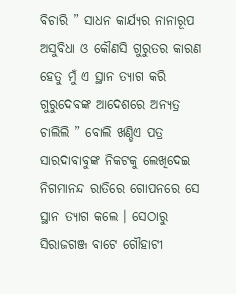ବିଚାରି ” ସାଧନ କାର୍ଯ୍ୟର ନାନାରୂପ ଅସୁବିଧା ଓ କୌଣସି ଗୁରୁତର କାରଣ ହେତୁ ମୁଁ ଏ ସ୍ଥାନ ତ୍ୟାଗ କରି ଗୁରୁଦେବଙ୍କ ଆଦେଶରେ ଅନ୍ୟତ୍ର ଚାଲିଲି ” ବୋଲି ଖଣ୍ଡିଏ ପତ୍ର ସାରଦାବାବୁଙ୍କ ନିକଟକୁ ଲେଖିଦେଇ ନିଗମାନନ୍ଦ ରାତିରେ ଗୋପନରେ ସେ ସ୍ଥାନ ତ୍ୟାଗ କଲେ । ସେଠାରୁ ସିରାଜଗଞ୍ଜ ବାଟେ ଗୌହାଟୀ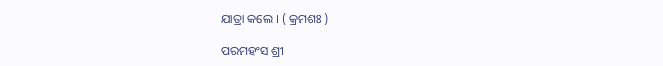ଯାତ୍ରା କଲେ । ( କ୍ରମଶଃ )

ପରମହଂସ ଶ୍ରୀ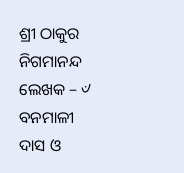ଶ୍ରୀ ଠାକୁର ନିଗମାନନ୍ଦ
ଲେଖକ – ୰ ବନମାଳୀ ଦାସ ଓ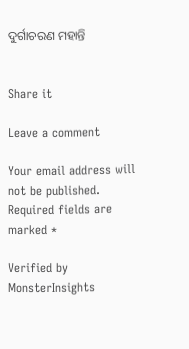ଦୁର୍ଗାଚରଣ ମହାନ୍ତି


Share it

Leave a comment

Your email address will not be published. Required fields are marked *

Verified by MonsterInsights